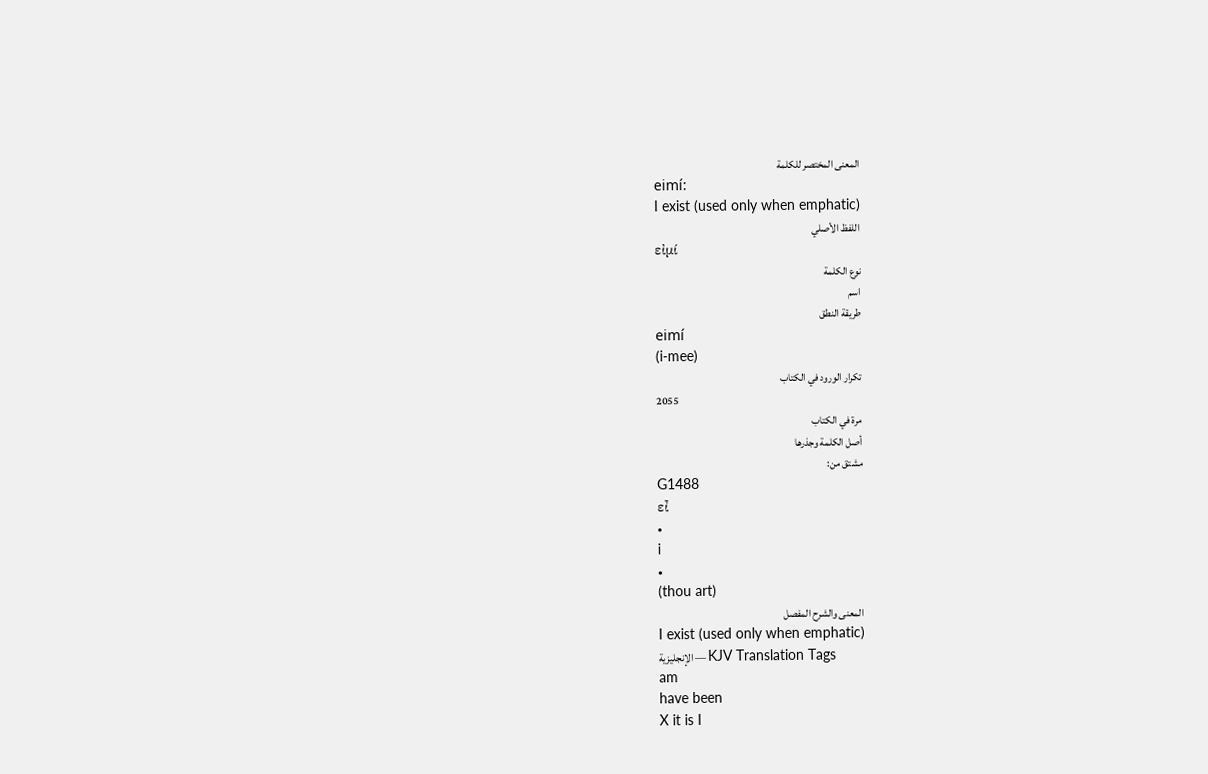المعنى المختصر للكلمة
eimí:
I exist (used only when emphatic)
اللفظ الأصلي
εἰμί
نوع الكلمة
اسم
طريقة النطق
eimí
(i-mee)
تكرار الورود في الكتاب
2055
مرة في الكتاب
أصل الكلمة وجذرها
مشتق من:
G1488
εἶ
•
i
•
(thou art)
المعنى والشرح المفصل
I exist (used only when emphatic)
الإنجليزية — KJV Translation Tags
am
have been
X it is I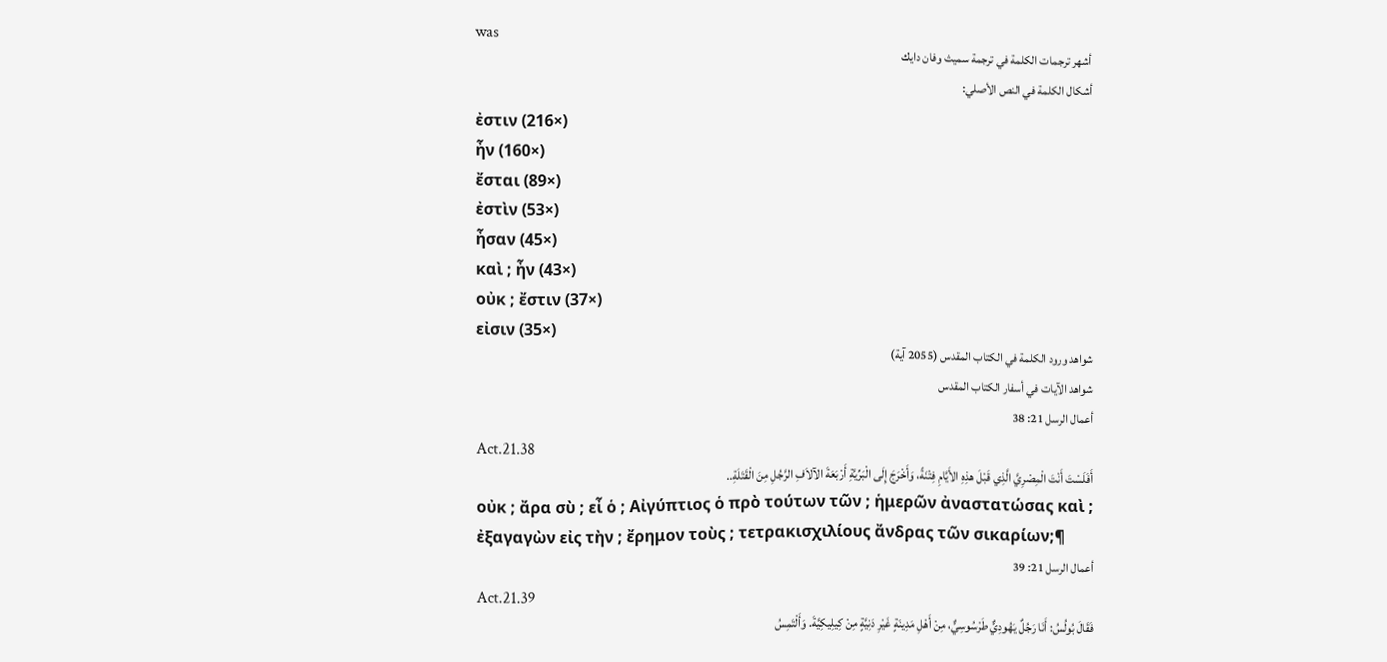was
أشهر ترجمات الكلمة في ترجمة سميث وفان دايك
أشكال الكلمة في النص الأصلي:
ἐστιν (216×)
ἦν (160×)
ἔσται (89×)
ἐστὶν (53×)
ἦσαν (45×)
καὶ ; ἦν (43×)
οὐκ ; ἔστιν (37×)
εἰσιν (35×)
شواهد ورود الكلمة في الكتاب المقدس (2055 آية)
شواهد الآيات في أسفار الكتاب المقدس
أعمال الرسل 21: 38
Act.21.38
أَفَلَسْتَ أَنْتَ الْمِصْرِيَّ الَّذِي قَبْلَ هذِهِ الأَيَّامِ فِتْنَةً، وَأَخْرَجَ إِلَى الْبَرِّيَّةِ أَرْبَعَةَ الآلاَفِ الرَّجُلِ مِنَ الْقَتَلَةِ..
οὐκ ; ἄρα σὺ ; εἶ ὁ ; Αἰγύπτιος ὁ πρὸ τούτων τῶν ; ἡμερῶν ἀναστατώσας καὶ ; ἐξαγαγὼν εἰς τὴν ; ἔρημον τοὺς ; τετρακισχιλίους ἄνδρας τῶν σικαρίων;¶
أعمال الرسل 21: 39
Act.21.39
فَقَالَ بُولُسُ: أَنَا رَجُلٌ يَهُودِيٌّ طَرْسُوسِيٌّ، مِنْ أَهْلِ مَدِينَةٍ غَيْرِ دَنِيَّةٍ مِنْ كِيلِيكِيَّةَ. وَأَلْتَمِسُ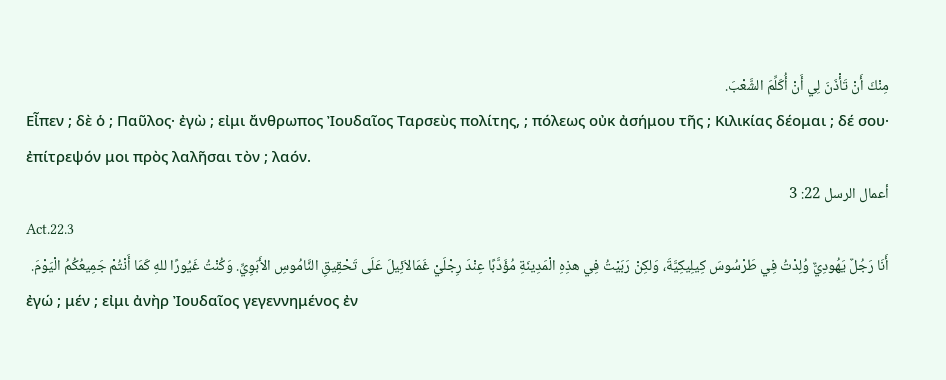مِنْكَ أَنْ تَأْذَنَ لِي أَنْ أُكَلِّمَ الشَّعْبَ.
Εἶπεν ; δὲ ὁ ; Παῦλος· ἐγὼ ; εἰμι ἄνθρωπος Ἰουδαῖος Ταρσεὺς πολίτης, ; πόλεως οὐκ ἀσήμου τῆς ; Κιλικίας δέομαι ; δέ σου· ἐπίτρεψόν μοι πρὸς λαλῆσαι τὸν ; λαόν.
أعمال الرسل 22: 3
Act.22.3
أَنَا رَجُلٌ يَهُودِيٌّ وُلِدْتُ فِي طَرْسُوسَ كِيلِيكِيَّةَ، وَلكِنْ رَبَيْتُ فِي هذِهِ الْمَدِينَةِ مُؤَدَّبًا عِنْدَ رِجْلَيْ غَمَالاَئِيلَ عَلَى تَحْقِيقِ النَّامُوسِ الأَبَوِيِّ. وَكُنْتُ غَيُورًا للهِ كَمَا أَنْتُمْ جَمِيعُكُمُ الْيَوْمَ.
ἐγώ ; μέν ; εἰμι ἀνὴρ Ἰουδαῖος γεγεννημένος ἐν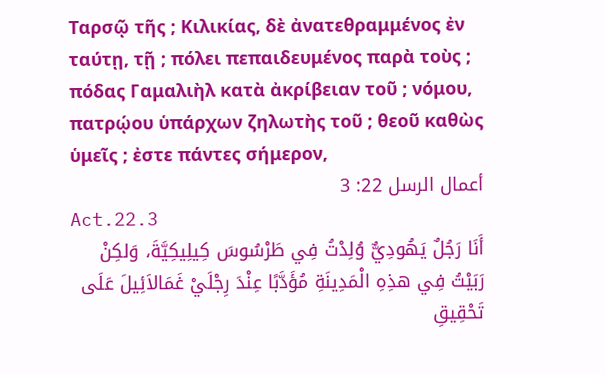Ταρσῷ τῆς ; Κιλικίας, δὲ ἀνατεθραμμένος ἐν ταύτῃ, τῇ ; πόλει πεπαιδευμένος παρὰ τοὺς ; πόδας Γαμαλιὴλ κατὰ ἀκρίβειαν τοῦ ; νόμου, πατρῴου ὑπάρχων ζηλωτὴς τοῦ ; θεοῦ καθὼς ὑμεῖς ; ἐστε πάντες σήμερον,
أعمال الرسل 22: 3
Act.22.3
أَنَا رَجُلٌ يَهُودِيٌّ وُلِدْتُ فِي طَرْسُوسَ كِيلِيكِيَّةَ، وَلكِنْ رَبَيْتُ فِي هذِهِ الْمَدِينَةِ مُؤَدَّبًا عِنْدَ رِجْلَيْ غَمَالاَئِيلَ عَلَى تَحْقِيقِ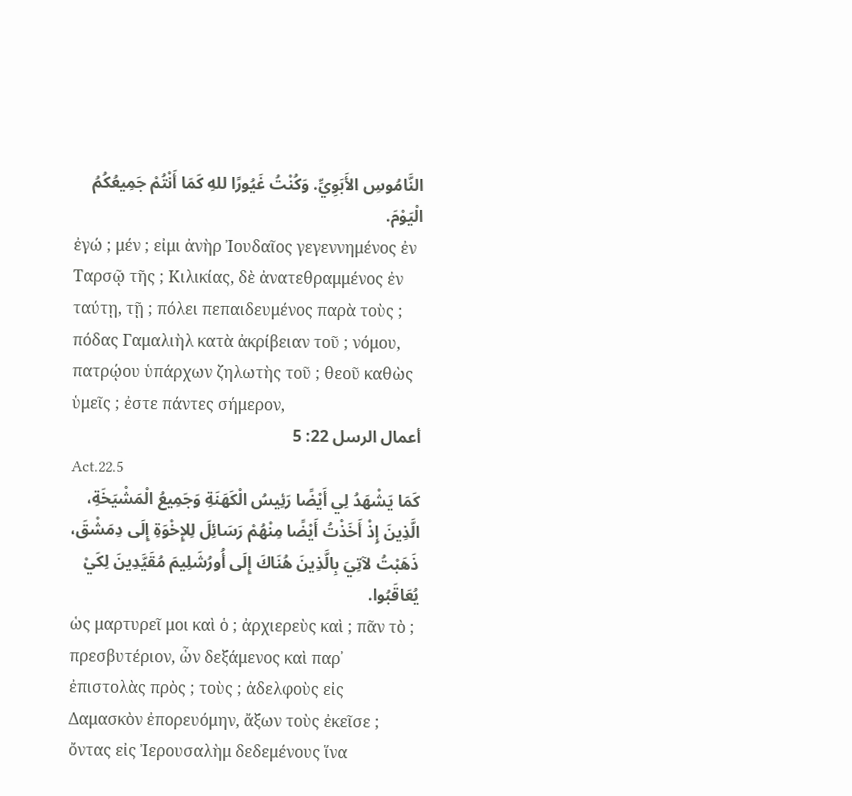النَّامُوسِ الأَبَوِيِّ. وَكُنْتُ غَيُورًا للهِ كَمَا أَنْتُمْ جَمِيعُكُمُ الْيَوْمَ.
ἐγώ ; μέν ; εἰμι ἀνὴρ Ἰουδαῖος γεγεννημένος ἐν Ταρσῷ τῆς ; Κιλικίας, δὲ ἀνατεθραμμένος ἐν ταύτῃ, τῇ ; πόλει πεπαιδευμένος παρὰ τοὺς ; πόδας Γαμαλιὴλ κατὰ ἀκρίβειαν τοῦ ; νόμου, πατρῴου ὑπάρχων ζηλωτὴς τοῦ ; θεοῦ καθὼς ὑμεῖς ; ἐστε πάντες σήμερον,
أعمال الرسل 22: 5
Act.22.5
كَمَا يَشْهَدُ لِي أَيْضًا رَئِيسُ الْكَهَنَةِ وَجَمِيعُ الْمَشْيَخَةِ، الَّذِينَ إِذْ أَخَذْتُ أَيْضًا مِنْهُمْ رَسَائِلَ لِلإِخْوَةِ إِلَى دِمَشْقَ، ذَهَبْتُ لآتِيَ بِالَّذِينَ هُنَاكَ إِلَى أُورُشَلِيمَ مُقَيَّدِينَ لِكَيْ يُعَاقَبُوا.
ὡς μαρτυρεῖ μοι καὶ ὁ ; ἀρχιερεὺς καὶ ; πᾶν τὸ ; πρεσβυτέριον, ὧν δεξάμενος καὶ παρ᾽ ἐπιστολὰς πρὸς ; τοὺς ; ἀδελφοὺς εἰς Δαμασκὸν ἐπορευόμην, ἄξων τοὺς ἐκεῖσε ; ὄντας εἰς Ἰερουσαλὴμ δεδεμένους ἵνα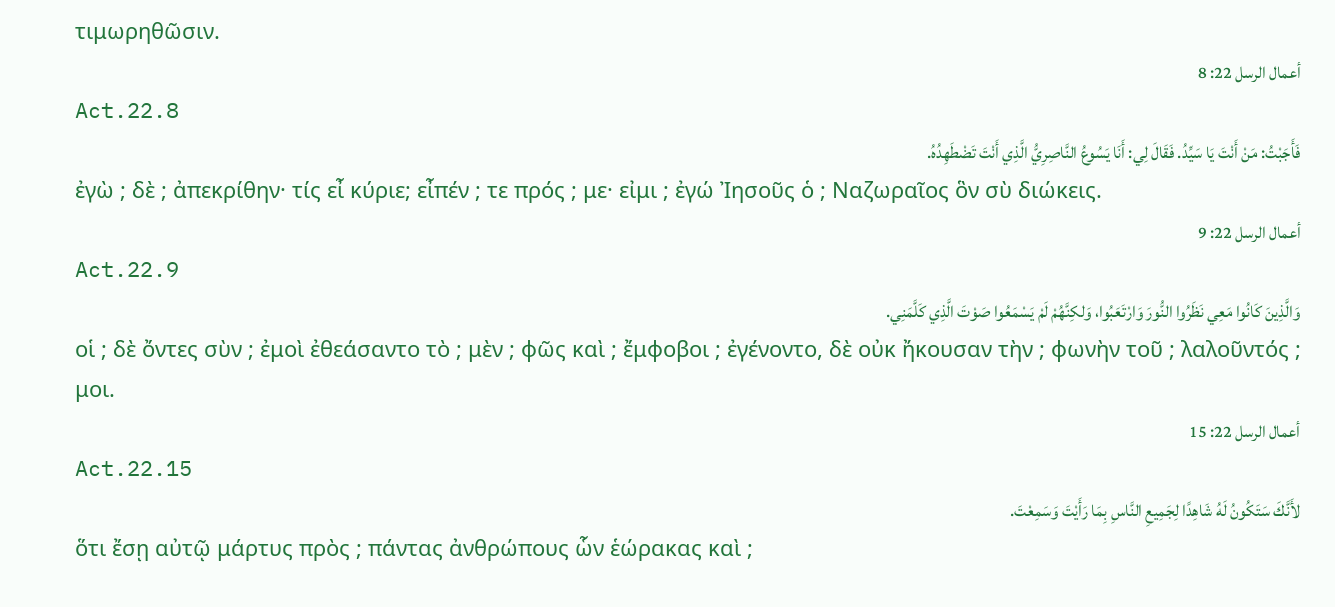τιμωρηθῶσιν.
أعمال الرسل 22: 8
Act.22.8
فَأَجَبْتُ: مَنْ أَنْتَ يَا سَيِّدُ. فَقَالَ لِي: أَنَا يَسُوعُ النَّاصِرِيُّ الَّذِي أَنْتَ تَضْطَهِدُهُ.
ἐγὼ ; δὲ ; ἀπεκρίθην· τίς εἶ κύριε; εἶπέν ; τε πρός ; με· εἰμι ; ἐγώ Ἰησοῦς ὁ ; Ναζωραῖος ὃν σὺ διώκεις.
أعمال الرسل 22: 9
Act.22.9
وَالَّذِينَ كَانُوا مَعِي نَظَرُوا النُّورَ وَارْتَعَبُوا، وَلكِنَّهُمْ لَمْ يَسْمَعُوا صَوْتَ الَّذِي كَلَّمَنِي.
οἱ ; δὲ ὄντες σὺν ; ἐμοὶ ἐθεάσαντο τὸ ; μὲν ; φῶς καὶ ; ἔμφοβοι ; ἐγένοντο, δὲ οὐκ ἤκουσαν τὴν ; φωνὴν τοῦ ; λαλοῦντός ; μοι.
أعمال الرسل 22: 15
Act.22.15
لأَنَّكَ سَتَكُونُ لَهُ شَاهِدًا لِجَمِيعِ النَّاسِ بِمَا رَأَيْتَ وَسَمِعْتَ.
ὅτι ἔσῃ αὐτῷ μάρτυς πρὸς ; πάντας ἀνθρώπους ὧν ἑώρακας καὶ ;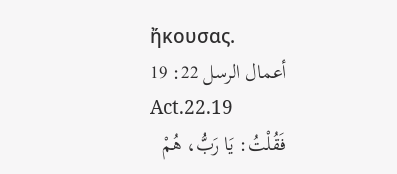ἤκουσας.
أعمال الرسل 22: 19
Act.22.19
فَقُلْتُ: يَا رَبُّ، هُمْ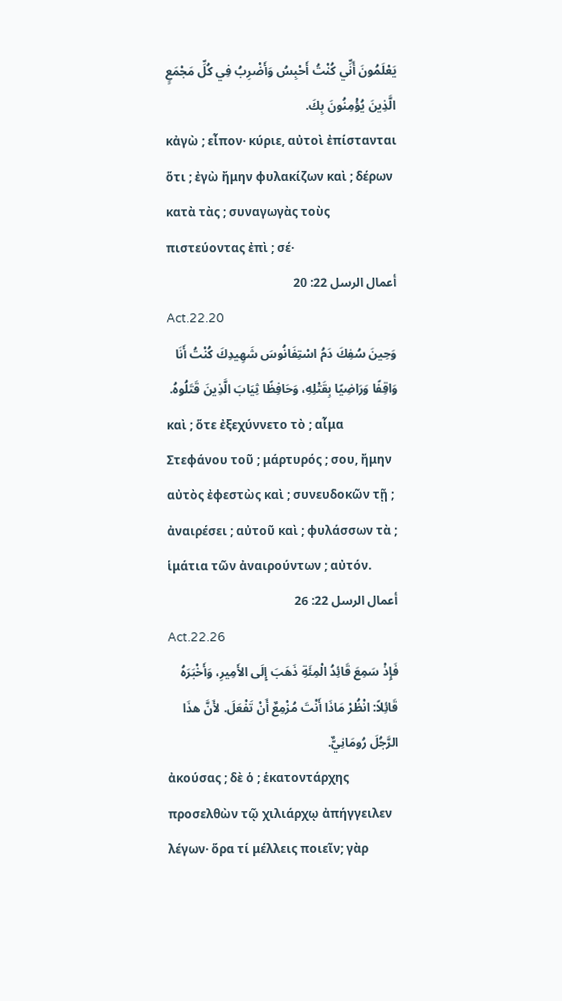يَعْلَمُونَ أَنِّي كُنْتُ أَحْبِسُ وَأَضْرِبُ فِي كُلِّ مَجْمَعٍ الَّذِينَ يُؤْمِنُونَ بِكَ.
κἀγὼ ; εἶπον· κύριε, αὐτοὶ ἐπίστανται ὅτι ; ἐγὼ ἤμην φυλακίζων καὶ ; δέρων κατὰ τὰς ; συναγωγὰς τοὺς πιστεύοντας ἐπὶ ; σέ·
أعمال الرسل 22: 20
Act.22.20
وَحِينَ سُفِكَ دَمُ اسْتِفَانُوسَ شَهِيدِكَ كُنْتُ أَنَا وَاقِفًا وَرَاضِيًا بِقَتْلِهِ، وَحَافِظًا ثِيَابَ الَّذِينَ قَتَلُوهُ.
καὶ ; ὅτε ἐξεχύννετο τὸ ; αἷμα Στεφάνου τοῦ ; μάρτυρός ; σου, ἤμην αὐτὸς ἐφεστὼς καὶ ; συνευδοκῶν τῇ ; ἀναιρέσει ; αὐτοῦ καὶ ; φυλάσσων τὰ ; ἱμάτια τῶν ἀναιρούντων ; αὐτόν.
أعمال الرسل 22: 26
Act.22.26
فَإِذْ سَمِعَ قَائِدُ الْمِئَةِ ذَهَبَ إِلَى الأَمِيرِ، وَأَخْبَرَهُ قَائِلاً: انْظُرْ مَاذَا أَنْتَ مُزْمِعٌ أَنْ تَفْعَلَ. لأَنَّ هذَا الرَّجُلَ رُومَانِيٌّ.
ἀκούσας ; δὲ ὁ ; ἑκατοντάρχης προσελθὼν τῷ χιλιάρχῳ ἀπήγγειλεν λέγων· ὅρα τί μέλλεις ποιεῖν; γὰρ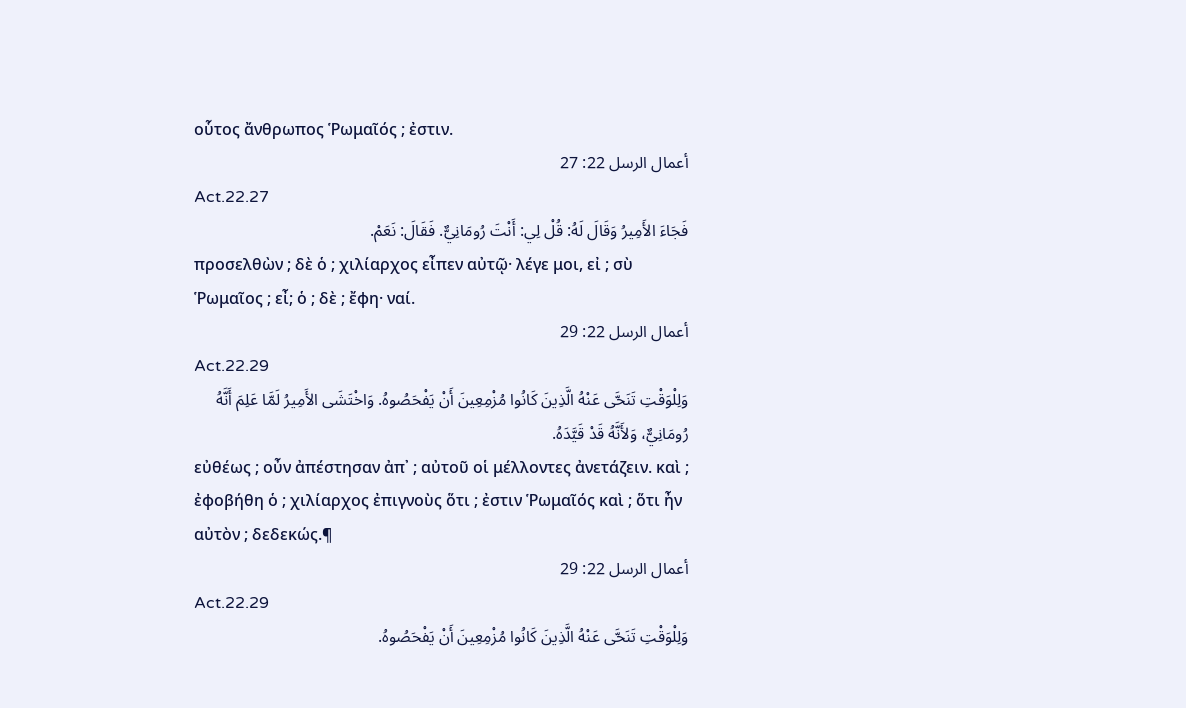οὗτος ἄνθρωπος Ῥωμαῖός ; ἐστιν.
أعمال الرسل 22: 27
Act.22.27
فَجَاءَ الأَمِيرُ وَقَالَ لَهُ: قُلْ لِي: أَنْتَ رُومَانِيٌّ. فَقَالَ: نَعَمْ.
προσελθὼν ; δὲ ὁ ; χιλίαρχος εἶπεν αὐτῷ· λέγε μοι, εἰ ; σὺ Ῥωμαῖος ; εἶ; ὁ ; δὲ ; ἔφη· ναί.
أعمال الرسل 22: 29
Act.22.29
وَلِلْوَقْتِ تَنَحَّى عَنْهُ الَّذِينَ كَانُوا مُزْمِعِينَ أَنْ يَفْحَصُوهُ. وَاخْتَشَى الأَمِيرُ لَمَّا عَلِمَ أَنَّهُ رُومَانِيٌّ، وَلأَنَّهُ قَدْ قَيَّدَهُ.
εὐθέως ; οὖν ἀπέστησαν ἀπ᾽ ; αὐτοῦ οἱ μέλλοντες ἀνετάζειν. καὶ ; ἐφοβήθη ὁ ; χιλίαρχος ἐπιγνοὺς ὅτι ; ἐστιν Ῥωμαῖός καὶ ; ὅτι ἦν αὐτὸν ; δεδεκώς.¶
أعمال الرسل 22: 29
Act.22.29
وَلِلْوَقْتِ تَنَحَّى عَنْهُ الَّذِينَ كَانُوا مُزْمِعِينَ أَنْ يَفْحَصُوهُ.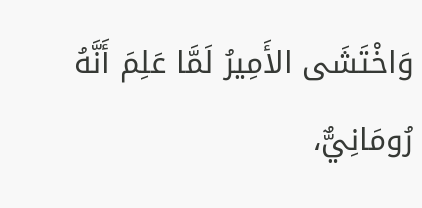وَاخْتَشَى الأَمِيرُ لَمَّا عَلِمَ أَنَّهُ رُومَانِيٌّ،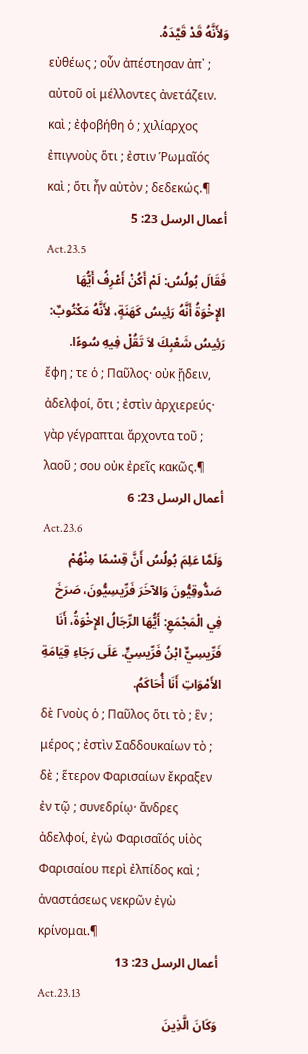وَلأَنَّهُ قَدْ قَيَّدَهُ.
εὐθέως ; οὖν ἀπέστησαν ἀπ᾽ ; αὐτοῦ οἱ μέλλοντες ἀνετάζειν. καὶ ; ἐφοβήθη ὁ ; χιλίαρχος ἐπιγνοὺς ὅτι ; ἐστιν Ῥωμαῖός καὶ ; ὅτι ἦν αὐτὸν ; δεδεκώς.¶
أعمال الرسل 23: 5
Act.23.5
فَقَالَ بُولُسُ: لَمْ أَكُنْ أَعْرِفُ أَيُّهَا الإِخْوَةُ أَنَّهُ رَئِيسُ كَهَنَةٍ، لأَنَّهُ مَكْتُوبٌ: رَئِيسُ شَعْبِكَ لاَ تَقُلْ فِيهِ سُوءًا.
ἔφη ; τε ὁ ; Παῦλος· οὐκ ᾔδειν, ἀδελφοί, ὅτι ; ἐστὶν ἀρχιερεύς· γὰρ γέγραπται ἄρχοντα τοῦ ; λαοῦ ; σου οὐκ ἐρεῖς κακῶς.¶
أعمال الرسل 23: 6
Act.23.6
وَلَمَّا عَلِمَ بُولُسُ أَنَّ قِسْمًا مِنْهُمْ صَدُّوقِيُّونَ وَالآخَرَ فَرِّيسِيُّونَ، صَرَخَ فِي الْمَجْمَعِ: أَيُّهَا الرِّجَالُ الإِخْوَةُ، أَنَا فَرِّيسِيٌّ ابْنُ فَرِّيسِيٍّ. عَلَى رَجَاءِ قِيَامَةِ الأَمْوَاتِ أَنَا أُحَاكَمُ.
δὲ Γνοὺς ὁ ; Παῦλος ὅτι τὸ ; ἓν ; μέρος ; ἐστὶν Σαδδουκαίων τὸ ; δὲ ; ἕτερον Φαρισαίων ἔκραξεν ἐν τῷ ; συνεδρίῳ· ἄνδρες ἀδελφοί, ἐγὼ Φαρισαῖός υἱὸς Φαρισαίου περὶ ἐλπίδος καὶ ; ἀναστάσεως νεκρῶν ἐγὼ κρίνομαι.¶
أعمال الرسل 23: 13
Act.23.13
وَكَانَ الَّذِينَ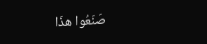صَنَعُوا هذَا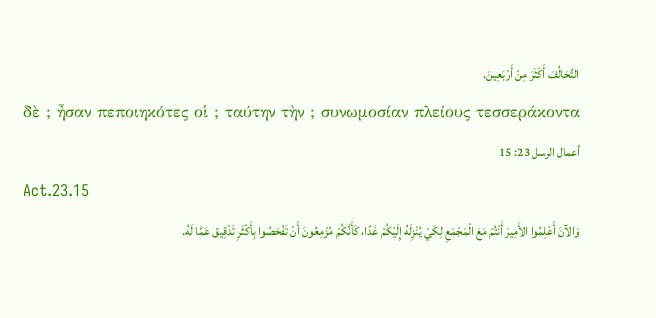التَّحَالُفَ أَكْثَرَ مِنْ أَرْبَعِينَ.
δὲ ; ἦσαν πεποιηκότες οἱ ; ταύτην τὴν ; συνωμοσίαν πλείους τεσσεράκοντα
أعمال الرسل 23: 15
Act.23.15
وَالآنَ أَعْلِمُوا الأَمِيرَ أَنْتُمْ مَعَ الْمَجْمَعِ لِكَيْ يُنْزِلَهُ إِلَيْكُمْ غَدًا، كَأَنَّكُمْ مُزْمِعُونَ أَنْ تَفْحَصُوا بِأَكْثَرِ تَدْقِيق عَمَّا لَهُ.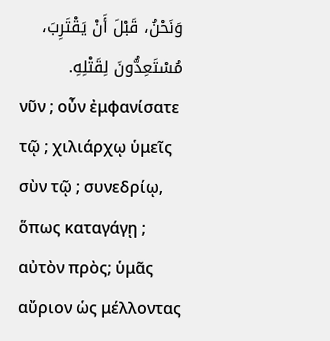وَنَحْنُ، قَبْلَ أَنْ يَقْتَرِبَ، مُسْتَعِدُّونَ لِقَتْلِهِ.
νῦν ; οὖν ἐμφανίσατε τῷ ; χιλιάρχῳ ὑμεῖς σὺν τῷ ; συνεδρίῳ, ὅπως καταγάγῃ ; αὐτὸν πρὸς; ὑμᾶς αὔριον ὡς μέλλοντας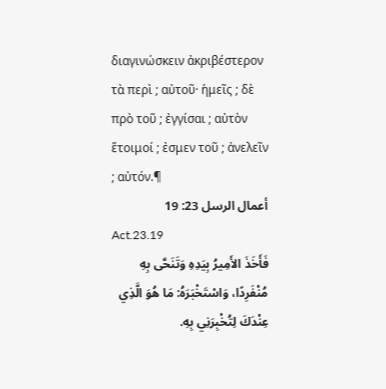διαγινώσκειν ἀκριβέστερον τὰ περὶ ; αὐτοῦ· ἡμεῖς ; δὲ πρὸ τοῦ ; ἐγγίσαι ; αὐτὸν ἕτοιμοί ; ἐσμεν τοῦ ; ἀνελεῖν ; αὐτόν.¶
أعمال الرسل 23: 19
Act.23.19
فَأَخَذَ الأَمِيرُ بِيَدِهِ وَتَنَحَّى بِهِ مُنْفَرِدًا، وَاسْتَخْبَرَهُ: مَا هُوَ الَّذِي عِنْدَكَ لِتُخْبِرَنِي بِهِ.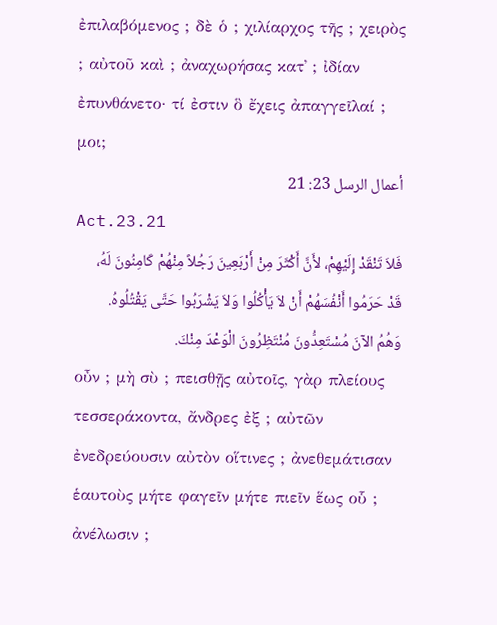ἐπιλαβόμενος ; δὲ ὁ ; χιλίαρχος τῆς ; χειρὸς ; αὐτοῦ καὶ ; ἀναχωρήσας κατ᾽ ; ἰδίαν ἐπυνθάνετο· τί ἐστιν ὃ ἔχεις ἀπαγγεῖλαί ; μοι;
أعمال الرسل 23: 21
Act.23.21
فَلاَ تَنْقَدْ إِلَيْهِمْ، لأَنَّ أَكْثَرَ مِنْ أَرْبَعِينَ رَجُلاً مِنْهُمْ كَامِنُونَ لَهُ، قَدْ حَرَمُوا أَنْفُسَهُمْ أَنْ لاَ يَأْكُلُوا وَلاَ يَشْرَبُوا حَتَّى يَقْتُلُوهُ. وَهُمُ الآنَ مُسْتَعِدُّونَ مُنْتَظِرُونَ الْوَعْدَ مِنْكَ.
οὖν ; μὴ σὺ ; πεισθῇς αὐτοῖς, γὰρ πλείους τεσσεράκοντα, ἄνδρες ἐξ ; αὐτῶν ἐνεδρεύουσιν αὐτὸν οἵτινες ; ἀνεθεμάτισαν ἑαυτοὺς μήτε φαγεῖν μήτε πιεῖν ἕως οὗ ; ἀνέλωσιν ;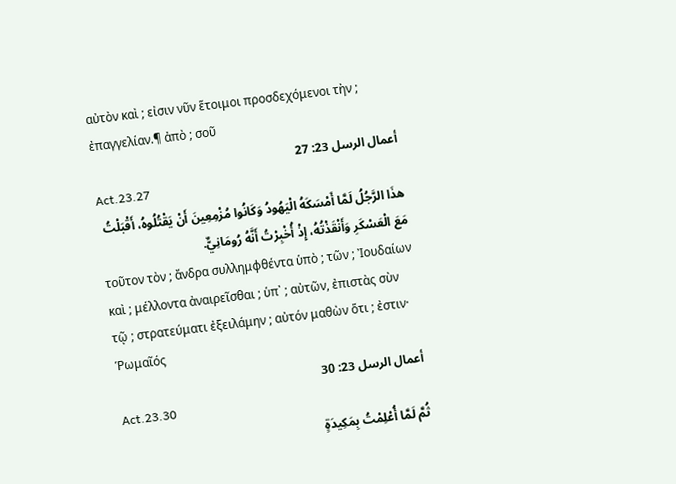αὐτὸν καὶ ; εἰσιν νῦν ἕτοιμοι προσδεχόμενοι τὴν ; ἐπαγγελίαν.¶ ἀπὸ ; σοῦ
أعمال الرسل 23: 27
Act.23.27
هذَا الرَّجُلُ لَمَّا أَمْسَكَهُ الْيَهُودُ وَكَانُوا مُزْمِعِينَ أَنْ يَقْتُلُوهُ، أَقْبَلْتُ مَعَ الْعَسْكَرِ وَأَنْقَذْتُهُ، إِذْ أُخْبِرْتُ أَنَّهُ رُومَانِيٌّ.
τοῦτον τὸν ; ἄνδρα συλλημφθέντα ὑπὸ ; τῶν ; Ἰουδαίων καὶ ; μέλλοντα ἀναιρεῖσθαι ; ὑπ᾽ ; αὐτῶν, ἐπιστὰς σὺν τῷ ; στρατεύματι ἐξειλάμην ; αὐτόν μαθὼν ὅτι ; ἐστιν· Ῥωμαῖός
أعمال الرسل 23: 30
Act.23.30
ثُمَّ لَمَّا أُعْلِمْتُ بِمَكِيدَةٍ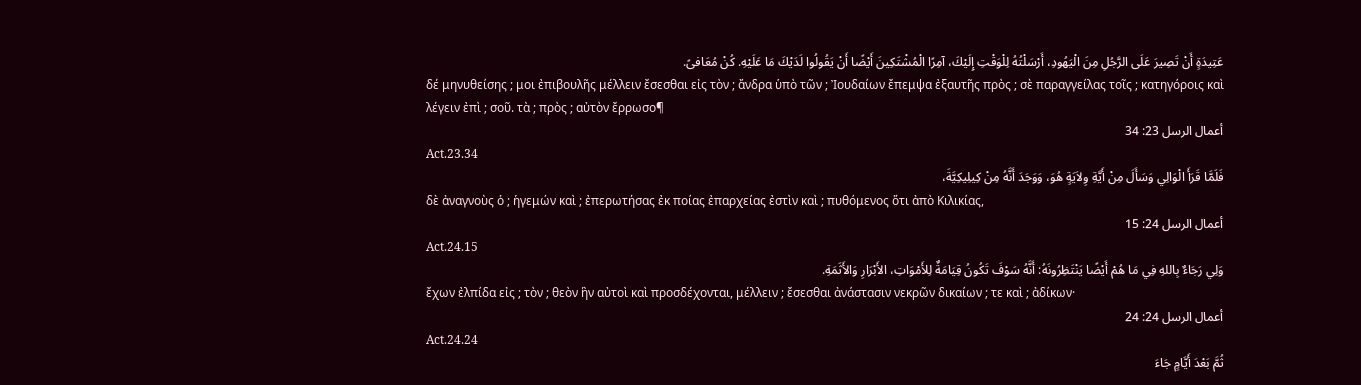عَتِيدَةٍ أَنْ تَصِيرَ عَلَى الرَّجُلِ مِنَ الْيَهُودِ، أَرْسَلْتُهُ لِلْوَقْتِ إِلَيْكَ، آمِرًا الْمُشْتَكِينَ أَيْضًا أَنْ يَقُولُوا لَدَيْكَ مَا عَلَيْهِ. كُنْ مُعَافىً.
δέ μηνυθείσης ; μοι ἐπιβουλῆς μέλλειν ἔσεσθαι εἰς τὸν ; ἄνδρα ὑπὸ τῶν ; Ἰουδαίων ἔπεμψα ἐξαυτῆς πρὸς ; σὲ παραγγείλας τοῖς ; κατηγόροις καὶ λέγειν ἐπὶ ; σοῦ. τὰ ; πρὸς ; αὐτὸν ἔρρωσο¶
أعمال الرسل 23: 34
Act.23.34
فَلَمَّا قَرَأَ الْوَالِي وَسَأَلَ مِنْ أَيَّةِ وِلاَيَةٍ هُوَ، وَوَجَدَ أَنَّهُ مِنْ كِيلِيكِيَّةَ،
δὲ ἀναγνοὺς ὁ ; ἡγεμών καὶ ; ἐπερωτήσας ἐκ ποίας ἐπαρχείας ἐστὶν καὶ ; πυθόμενος ὅτι ἀπὸ Κιλικίας,
أعمال الرسل 24: 15
Act.24.15
وَلِي رَجَاءٌ بِاللهِ فِي مَا هُمْ أَيْضًا يَنْتَظِرُونَهُ: أَنَّهُ سَوْفَ تَكُونُ قِيَامَةٌ لِلأَمْوَاتِ، الأَبْرَارِ وَالأَثَمَةِ.
ἔχων ἐλπίδα εἰς ; τὸν ; θεὸν ἣν αὐτοὶ καὶ προσδέχονται, μέλλειν ; ἔσεσθαι ἀνάστασιν νεκρῶν δικαίων ; τε καὶ ; ἀδίκων·
أعمال الرسل 24: 24
Act.24.24
ثُمَّ بَعْدَ أَيَّامٍ جَاءَ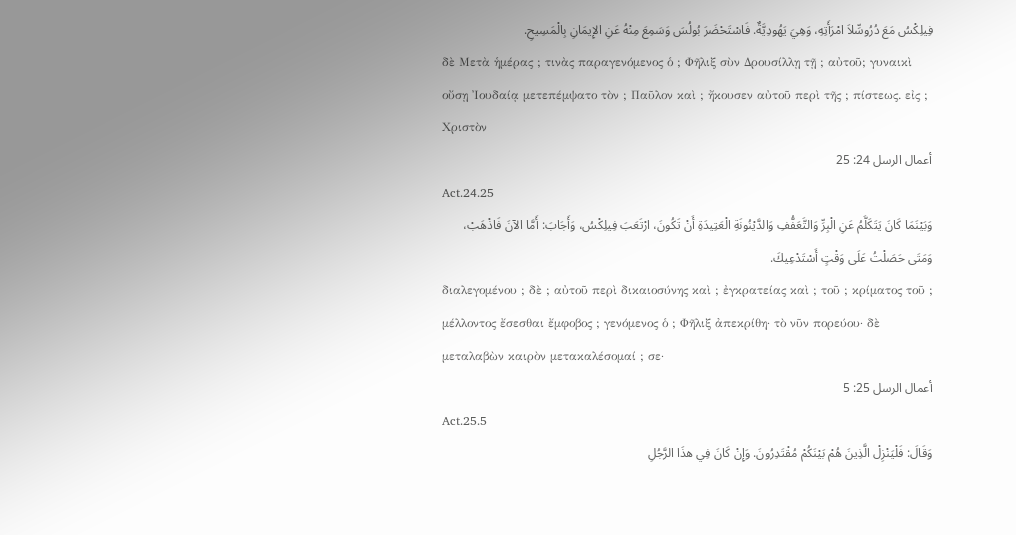فِيلِكْسُ مَعَ دُرُوسِّلاَ امْرَأَتِهِ، وَهِيَ يَهُودِيَّةٌ. فَاسْتَحْضَرَ بُولُسَ وَسَمِعَ مِنْهُ عَنِ الإِيمَانِ بِالْمَسِيحِ.
δὲ Μετὰ ἡμέρας ; τινὰς παραγενόμενος ὁ ; Φῆλιξ σὺν Δρουσίλλῃ τῇ ; αὐτοῦ; γυναικὶ οὔσῃ Ἰουδαίᾳ μετεπέμψατο τὸν ; Παῦλον καὶ ; ἤκουσεν αὐτοῦ περὶ τῆς ; πίστεως. εἰς ; Χριστὸν
أعمال الرسل 24: 25
Act.24.25
وَبَيْنَمَا كَانَ يَتَكَلَّمُ عَنِ الْبِرِّ وَالتَّعَفُّفِ وَالدَّيْنُونَةِ الْعَتِيدَةِ أَنْ تَكُونَ، ارْتَعَبَ فِيلِكْسُ، وَأَجَابَ: أَمَّا الآنَ فَاذْهَبْ، وَمَتَى حَصَلْتُ عَلَى وَقْتٍ أَسْتَدْعِيكَ.
διαλεγομένου ; δὲ ; αὐτοῦ περὶ δικαιοσύνης καὶ ; ἐγκρατείας καὶ ; τοῦ ; κρίματος τοῦ ; μέλλοντος ἔσεσθαι ἔμφοβος ; γενόμενος ὁ ; Φῆλιξ ἀπεκρίθη· τὸ νῦν πορεύου· δὲ μεταλαβὼν καιρὸν μετακαλέσομαί ; σε·
أعمال الرسل 25: 5
Act.25.5
وَقَالَ: فَلْيَنْزِلْ الَّذِينَ هُمْ بَيْنَكُمْ مُقْتَدِرُونَ. وَإِنْ كَانَ فِي هذَا الرَّجُلِ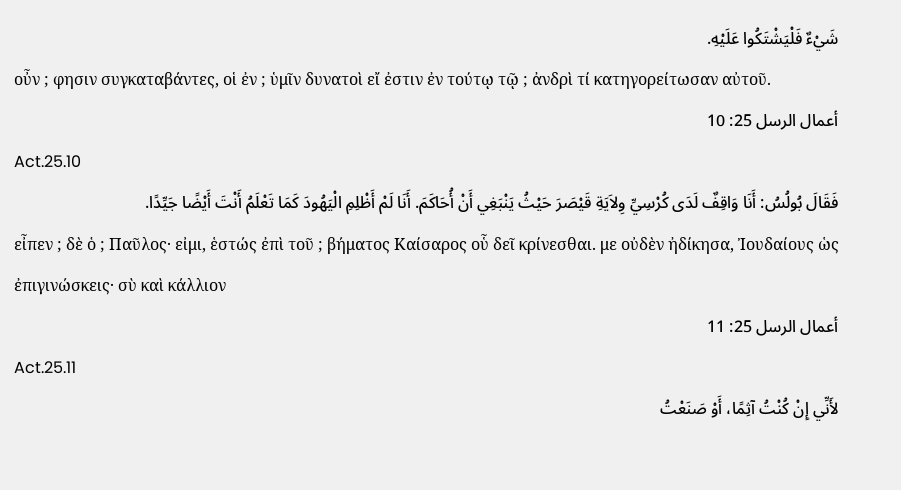شَيْءٌ فَلْيَشْتَكُوا عَلَيْهِ.
οὖν ; φησιν συγκαταβάντες, οἱ ἐν ; ὑμῖν δυνατοὶ εἴ ἐστιν ἐν τούτῳ τῷ ; ἀνδρὶ τί κατηγορείτωσαν αὐτοῦ.
أعمال الرسل 25: 10
Act.25.10
فَقَالَ بُولُسُ: أَنَا وَاقِفٌ لَدَى كُرْسِيِّ وِلاَيَةِ قَيْصَرَ حَيْثُ يَنْبَغِي أَنْ أُحَاكَمَ. أَنَا لَمْ أَظْلِمِ الْيَهُودَ كَمَا تَعْلَمُ أَنْتَ أَيْضًا جَيِّدًا.
εἶπεν ; δὲ ὁ ; Παῦλος· εἰμι, ἑστώς ἐπὶ τοῦ ; βήματος Καίσαρος οὗ δεῖ κρίνεσθαι. με οὐδὲν ἠδίκησα, Ἰουδαίους ὡς ἐπιγινώσκεις· σὺ καὶ κάλλιον
أعمال الرسل 25: 11
Act.25.11
لأَنِّي إِنْ كُنْتُ آثِمًا، أَوْ صَنَعْتُ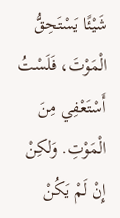شَيْئًا يَسْتَحِقُّ الْمَوْتَ، فَلَسْتُ أَسْتَعْفِي مِنَ الْمَوْتِ. وَلكِنْ إِنْ لَمْ يَكُنْ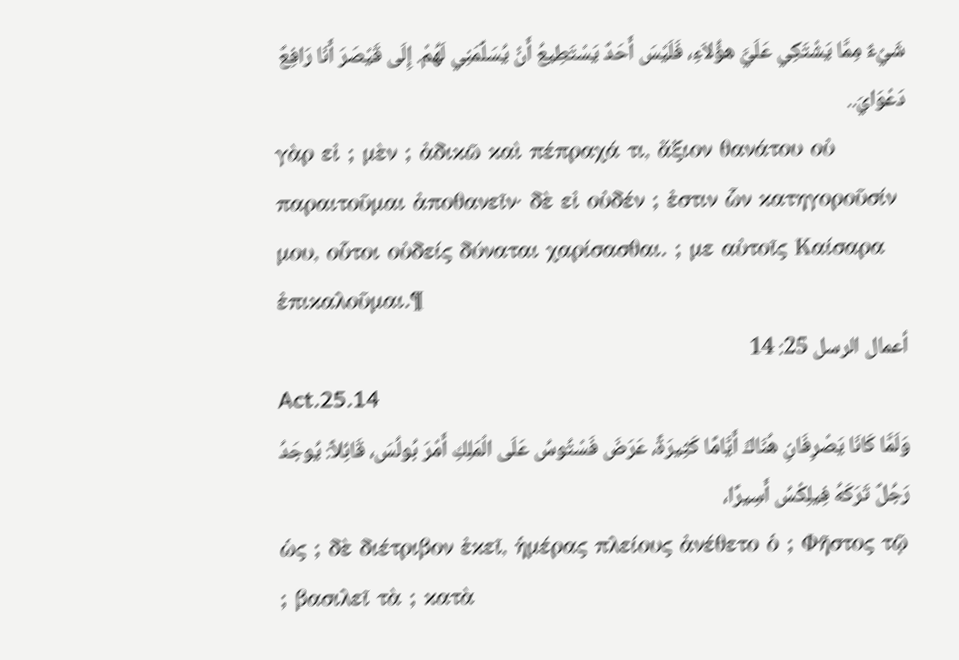شَيْءٌ مِمَّا يَشْتَكِي عَلَيَّ هؤُلاَءِ، فَلَيْسَ أَحَدٌ يَسْتَطِيعُ أَنْ يُسَلِّمَنِي لَهُمْ. إِلَى قَيْصَرَ أَنَا رَافِعٌ دَعْوَايَ..
γὰρ εἰ ; μὲν ; ἀδικῶ καὶ πέπραχά τι, ἄξιον θανάτου οὐ παραιτοῦμαι ἀποθανεῖν· δὲ εἰ οὐδέν ; ἐστιν ὧν κατηγοροῦσίν μου, οὗτοι οὐδείς δύναται χαρίσασθαι. ; με αὐτοῖς Καίσαρα ἐπικαλοῦμαι.¶
أعمال الرسل 25: 14
Act.25.14
وَلَمَّا كَانَا يَصْرِفَانِ هُنَاكَ أَيَّامًا كَثِيرَةً، عَرَضَ فَسْتُوسُ عَلَى الْمَلِكِ أَمْرَ بُولُسَ، قَائِلاً: يُوجَدُ رَجُلٌ تَرَكَهُ فِيلِكْسُ أَسِيرًا،
ὡς ; δὲ διέτριβον ἐκεῖ, ἡμέρας πλείους ἀνέθετο ὁ ; Φῆστος τῷ ; βασιλεῖ τὰ ; κατὰ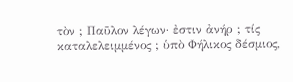τὸν ; Παῦλον λέγων· ἐστιν ἀνήρ ; τίς καταλελειμμένος ; ὑπὸ Φήλικος δέσμιος,